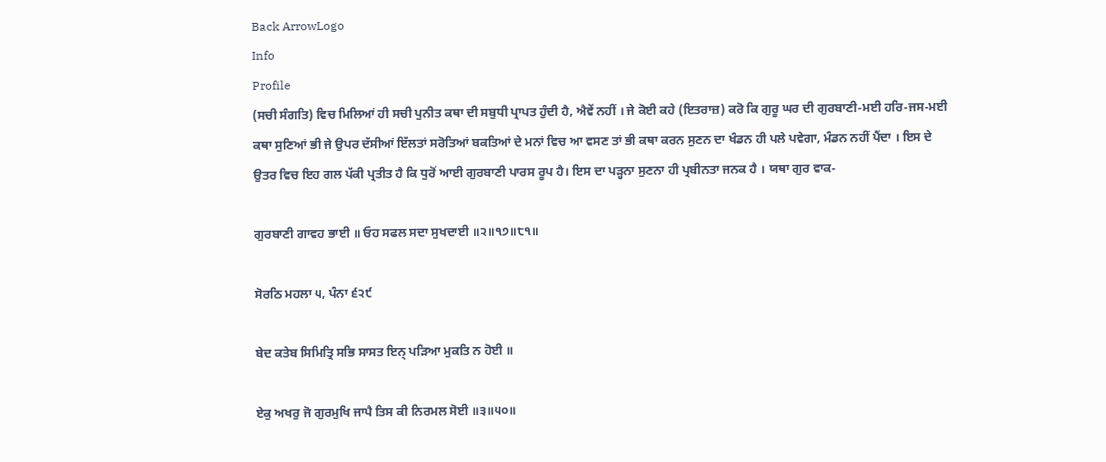Back ArrowLogo
Info
Profile
(ਸਚੀ ਸੰਗਤਿ) ਵਿਚ ਮਿਲਿਆਂ ਹੀ ਸਚੀ ਪੁਨੀਤ ਕਥਾ ਦੀ ਸਬੁਧੀ ਪ੍ਰਾਪਤ ਹੁੰਦੀ ਹੈ, ਐਵੇਂ ਨਹੀਂ । ਜੇ ਕੋਈ ਕਹੇ (ਇਤਰਾਜ਼) ਕਰੋ ਕਿ ਗੁਰੂ ਘਰ ਦੀ ਗੁਰਬਾਣੀ-ਮਈ ਹਰਿ-ਜਸ-ਮਈ ਕਥਾ ਸੁਣਿਆਂ ਭੀ ਜੇ ਉਪਰ ਦੱਸੀਆਂ ਇੱਲਤਾਂ ਸਰੋਤਿਆਂ ਬਕਤਿਆਂ ਦੇ ਮਨਾਂ ਵਿਚ ਆ ਵਸਣ ਤਾਂ ਭੀ ਕਥਾ ਕਰਨ ਸੁਣਨ ਦਾ ਖੰਡਨ ਹੀ ਪਲੇ ਪਵੇਗਾ, ਮੰਡਨ ਨਹੀਂ ਪੈਂਦਾ । ਇਸ ਦੇ ਉਤਰ ਵਿਚ ਇਹ ਗਲ ਪੱਕੀ ਪ੍ਰਤੀਤ ਹੈ ਕਿ ਧੁਰੋਂ ਆਈ ਗੁਰਬਾਣੀ ਪਾਰਸ ਰੂਪ ਹੈ। ਇਸ ਦਾ ਪੜ੍ਹਨਾ ਸੁਣਨਾ ਹੀ ਪ੍ਰਬੀਨਤਾ ਜਨਕ ਹੈ । ਯਥਾ ਗੁਰ ਵਾਕ-

ਗੁਰਬਾਣੀ ਗਾਵਹ ਭਾਈ ॥ ਓਹ ਸਫਲ ਸਦਾ ਸੁਖਦਾਈ ॥੨॥੧੭॥੮੧॥

ਸੋਰਠਿ ਮਹਲਾ ੫, ਪੰਨਾ ੬੨੯

ਬੇਦ ਕਤੇਬ ਸਿਮਿਤ੍ਰਿ ਸਭਿ ਸਾਸਤ ਇਨ੍ ਪੜਿਆ ਮੁਕਤਿ ਨ ਹੋਈ ॥

ਏਕੁ ਅਖਰੁ ਜੋ ਗੁਰਮੁਖਿ ਜਾਪੈ ਤਿਸ ਕੀ ਨਿਰਮਲ ਸੋਈ ॥੩॥੫੦॥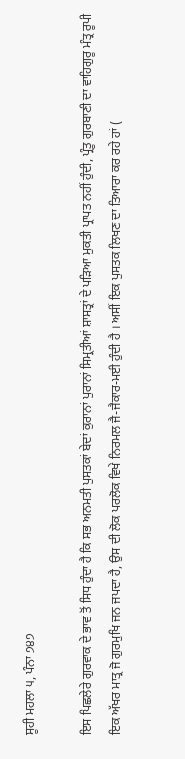ਸੂਹੀ ਮਹਲਾ ੫, ਪੰਨਾ ੭੪੭

ਇਸ ਪਿਛਲੇਰੇ ਗੁਰਵਾਕ ਦੇ ਭਾਵ ਤੋਂ ਸਿਧ ਹੁੰਦਾ ਹੈ ਕਿ ਸਭ ਅਨਮਤੀ ਪੁਸਤਕਾਂ ਬੇਦਾਂ ਕੁਰਾਨਾਂ ਪੁਰਾਨਾਂ ਸਿਮ੍ਰਤੀਆਂ ਸ਼ਾਸਤ੍ਰਾਂ ਦੇ ਪੜਿਆ ਮੁਕਤੀ ਪ੍ਰਾਪਤ ਨਹੀਂ ਹੁੰਦੀ, ਪ੍ਰੰਤੂ ਗੁਰਬਾਣੀ ਦਾ ਵਾਹਿਗੁਰੂ ਮੰਤ੍ਰ ਰੂਪੀ ਇਕ ਅੱਖਰ ਮਾਤ੍ਰ ਜੋ ਗੁਰਮੁਖਿ ਜਨ ਜਪਦਾ ਹੈ, ਉਸ ਦੀ ਲੋਕ ਪਰਲੋਕ ਵਿਖੇ ਨਿਰਮਲ ਜੈ-ਜੈਕਾਰ-ਮਈ ਹੁੰਦੀ ਹੈ । ਅਸੀਂ ਇਕ ਪੁਸਤਕ ਲਿਖਣ ਦਾ ਤਿਆਰਾ ਕਰ ਰਹੇ ਹਾਂ (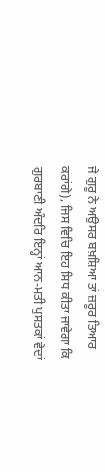ਜੇ ਗੁਰੂ ਨੇ ਅਉਸਰ ਬਖ਼ਸ਼ਿਆ ਤਾਂ ਜ਼ਰੂਰ ਤਿਆਰ ਕਰਾਂਗੇ), ਜਿਸ ਵਿਚਿ ਇਹ ਸਿਧ ਕੀਤਾ ਜਾਵੇਗਾ ਕਿ ਗੁਰਬਾਣੀ ਅੰਦਰਿ ਇਨ੍ਹਾਂ ਆਨ-ਮਤੀ ਪੁਸਤਕਾਂ ਵੇਦਾਂ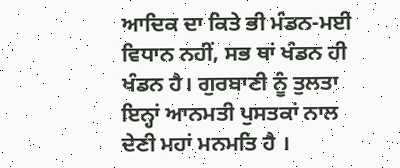ਆਦਿਕ ਦਾ ਕਿਤੇ ਭੀ ਮੰਡਨ-ਮਈ ਵਿਧਾਨ ਨਹੀਂ, ਸਭ ਥਾਂ ਖੰਡਨ ਹੀ ਖੰਡਨ ਹੈ। ਗੁਰਬਾਣੀ ਨੂੰ ਤੁਲਤਾ ਇਨ੍ਹਾਂ ਆਨਮਤੀ ਪੁਸਤਕਾਂ ਨਾਲ ਦੇਣੀ ਮਹਾਂ ਮਨਮਤਿ ਹੈ ।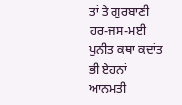ਤਾਂ ਤੇ ਗੁਰਬਾਣੀ ਹਰ-ਜਸ-ਮਈ ਪੁਨੀਤ ਕਥਾ ਕਦਾਂਤ ਭੀ ਏਹਨਾਂ ਆਨਮਤੀ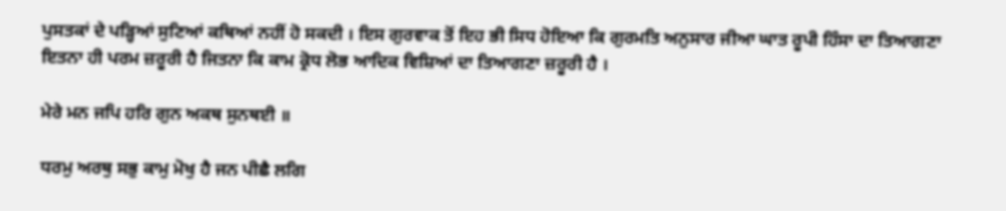ਪੁਸਤਕਾਂ ਦੇ ਪੜ੍ਹਿਆਂ ਸੁਣਿਆਂ ਕਥਿਆਂ ਨਹੀਂ ਹੋ ਸਕਦੀ । ਇਸ ਗੁਰਵਾਕ ਤੋਂ ਇਹ ਭੀ ਸਿਧ ਹੋਇਆ ਕਿ ਗੁਰਮਤਿ ਅਨੁਸਾਰ ਜੀਆ ਘਾਤ ਰੂਪੀ ਹਿੰਸਾ ਦਾ ਤਿਆਗਣਾ ਇਤਨਾ ਹੀ ਪਰਮ ਜ਼ਰੂਰੀ ਹੈ ਜਿਤਨਾ ਕਿ ਕਾਮ ਕ੍ਰੋਧ ਲੋਭ ਆਦਿਕ ਵਿਸ਼ਿਆਂ ਦਾ ਤਿਆਗਣਾ ਜ਼ਰੂਰੀ ਹੈ ।

ਮੇਰੇ ਮਨ ਜਪਿ ਹਰਿ ਗੁਨ ਅਕਥ ਸੁਨਥਈ ॥

ਧਰਮੁ ਅਰਥੁ ਸਭੁ ਕਾਮੁ ਮੋਖੁ ਹੈ ਜਨ ਪੀਛੈ ਲਗਿ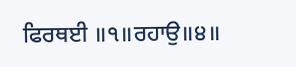ਫਿਰਥਈ ॥੧॥ਰਹਾਉ॥੪॥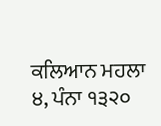ਕਲਿਆਨ ਮਹਲਾ ੪, ਪੰਨਾ ੧੩੨੦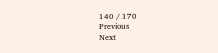140 / 170
Previous
Next